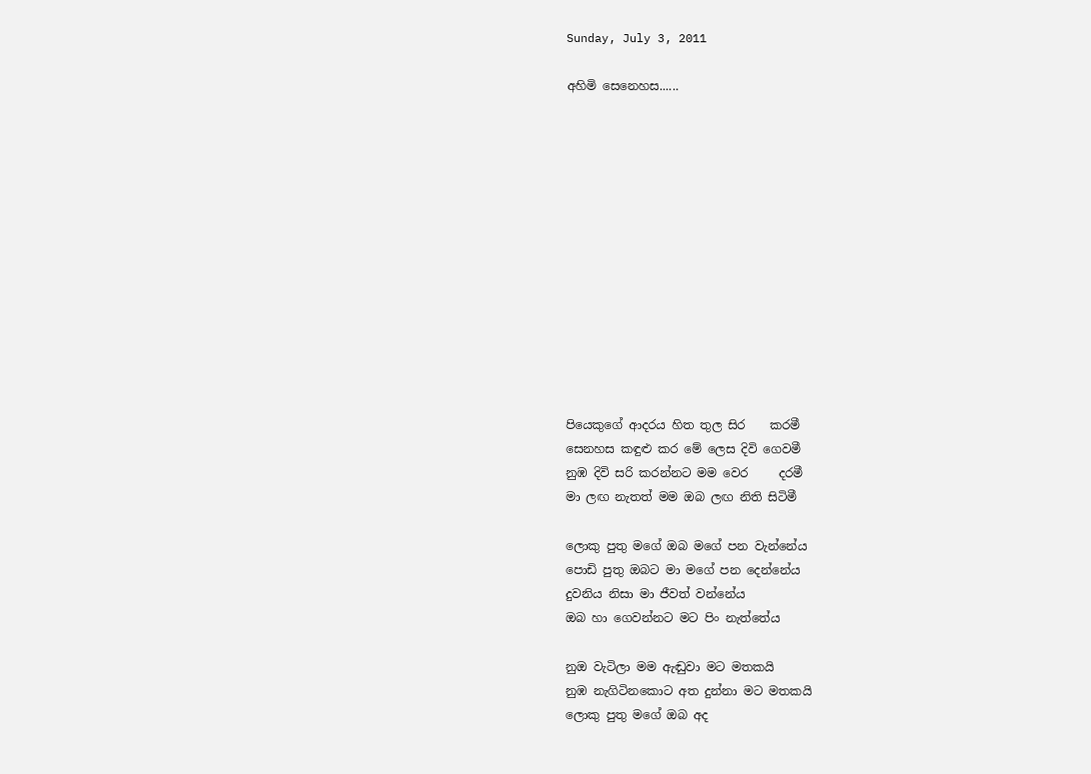Sunday, July 3, 2011

අහිමි සෙනෙහස......













පියෙකුගේ ආදරය හිත තුල සිර    කරමී
සෙනහස කඳුළු කර මේ ලෙස දිවි ගෙවමී
නුඹ දිවි සරි කරන්නට මම වෙර     දරමී
මා ලඟ නැතත් මම ඔබ ලඟ නිති සිටිමී

ලොකු පුතු මගේ ඔබ මගේ පන වැන්නේය
පොඩි පුතු ඔබට මා මගේ පන දෙන්නේය
දුවනිය නිසා මා ජීවත් වන්නේය
ඔබ හා ගෙවන්නට මට පිං නැත්තේය

නුඔ වැටිලා මම ඇඬුවා මට මතකයි
නුඹ නැගිටිනකොට අත දුන්නා මට මතකයි
ලොකු පුතු මගේ ඔබ අද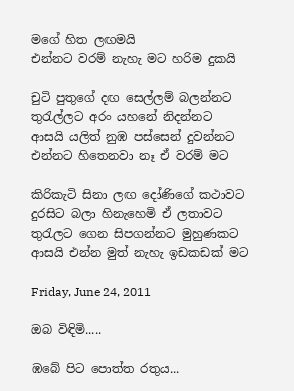මගේ හිත ලඟමයි
එන්නට වරම් නැහැ මට හරිම දුකයි

චුටි පුතුගේ දඟ සෙල්ලම් බලන්නට
තුරැල්ලට අරං යහනේ නිදන්නට
ආසයි යලිත් නුඹ පස්සෙන් දුවන්නට
එන්නට හිතෙනවා නෑ ඒ වරම් මට

කිරිකැටි සිනා ලඟ දෝණිගේ කථාවට
දුරසිට බලා හිනැහෙමි ඒ ලතාවට
තුරැලට ගෙන සිපගන්නට මුහුණකට
ආසයි එන්න මුත් නැහැ ඉඩකඩක් මට

Friday, June 24, 2011

ඔබ විඳිමි.....

ඹබේ පිට පොත්ත රතුය...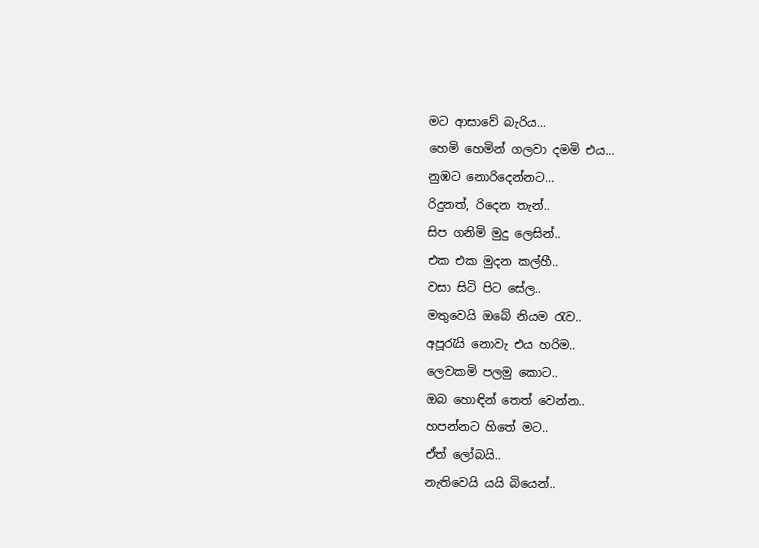මට ආසාවේ බැරිය...
හෙමි හෙමින් ගලවා දමමි එය...
නුඹට නොරිදෙන්නට...
රිදුනත්, රිදෙන තැන්..
සිප ගනිමි මුදු ලෙසින්..
එක එක මුදන කල්හී..
වසා සිටි පිට සේල..
මතුවෙයි ඔබේ නියම රැව..
අපූරැයි නොවැ එය හරිම..
ලෙවකමි පලමු කොට..
ඔබ හොඳින් තෙත් වෙන්න..
හපන්නට හිතේ මට..
ඒත් ලෝබයි..
නැතිවෙයි යයි බියෙන්..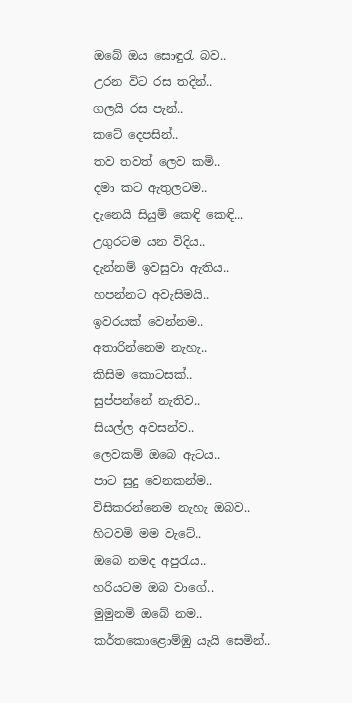ඔබේ ඔය සොඳුරැ බව..
උරන විට රස තදින්..
ගලයි රස පැන්..
කටේ දෙපසින්..
තව තවත් ලෙව කමි..
දමා කට ඇතුලටම..
දැනෙයි සියුම් කෙඳි කෙඳි...
උගුරටම යන විදිය..
දැන්නම් ඉවසුවා ඇතිය..
හපන්නට අවැසිමයි..
ඉවරයක් වෙන්නම..
අතාරින්නෙම නැහැ..
කිසිම කොටසක්..
සුප්පන්නේ නැතිව..
සියල්ල අවසන්ව..
ලෙවකම් ඔබෙ ඇටය..
පාට සුදු වෙනකන්ම..
විසිකරන්නෙම නැහැ ඔබව..
හිටවමි මම වැටේ..
ඔබෙ නමද අපුරැය..
හරියටම ඔබ වාගේ..
මුමුනමි ඔබේ නම..
කර්තකොළොම්ඹු යැයි සෙමින්..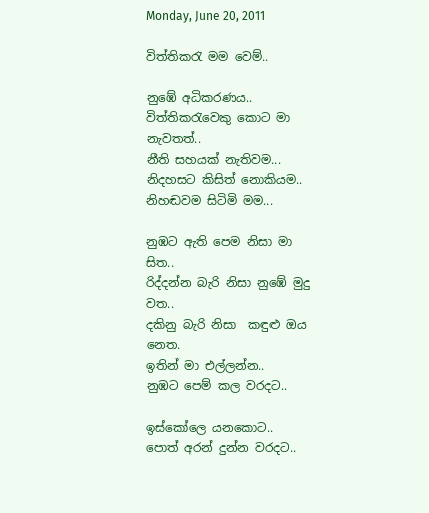Monday, June 20, 2011

විත්තිකරැ මම වෙම්..

නුඹේ අධිකරණය..
විත්තිකරැවෙකු කොට මා නැවතත්..
නීති සහයක් නැතිවම...
නිදහසට කිසිත් නොකියම..
නිහඬවම සිටිමි මම...

නුඹට ඇති පෙම නිසා මා සිත..
රිද්දන්න බැරි නිසා නුඹේ මුදු වත..
දකිනු බැරි නිසා  කඳුළු ඔය නෙත.
ඉතින් මා එල්ලන්න..
නුඹට පෙම් කල වරදට..

ඉස්කෝලෙ යනකොට..
පොත් අරන් දුන්න වරදට..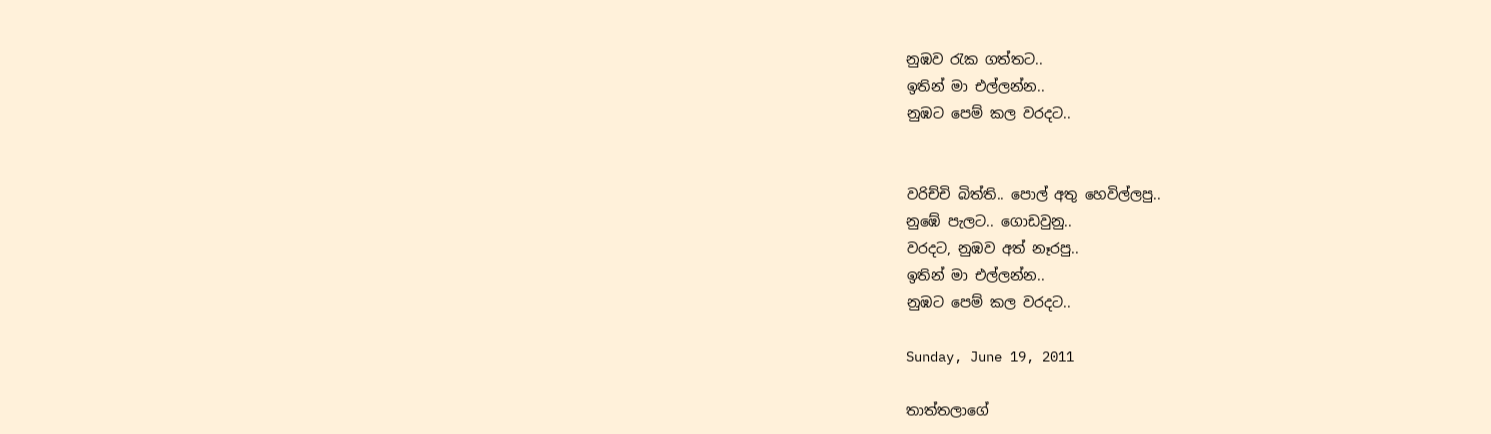නුඹව රැක ගත්තට..
ඉතින් මා එල්ලන්න..
නුඹට පෙම් කල වරදට..


වරිච්චි බිත්ති.. පොල් අතු හෙවිල්ලපු..
නුඹේ පැලට.. ගොඩවුනු..
වරදට, නුඹව අත් නෑරපු..
ඉතින් මා එල්ලන්න..
නුඹට පෙම් කල වරදට..

Sunday, June 19, 2011

තාත්තලාගේ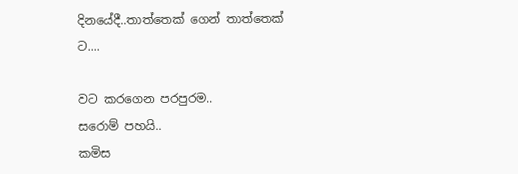දිනයේදී..තාත්තෙක් ගෙන් තාත්තෙක් ට....

වට කරගෙන පරපුරම..
සරොම් පහයි..
කමිස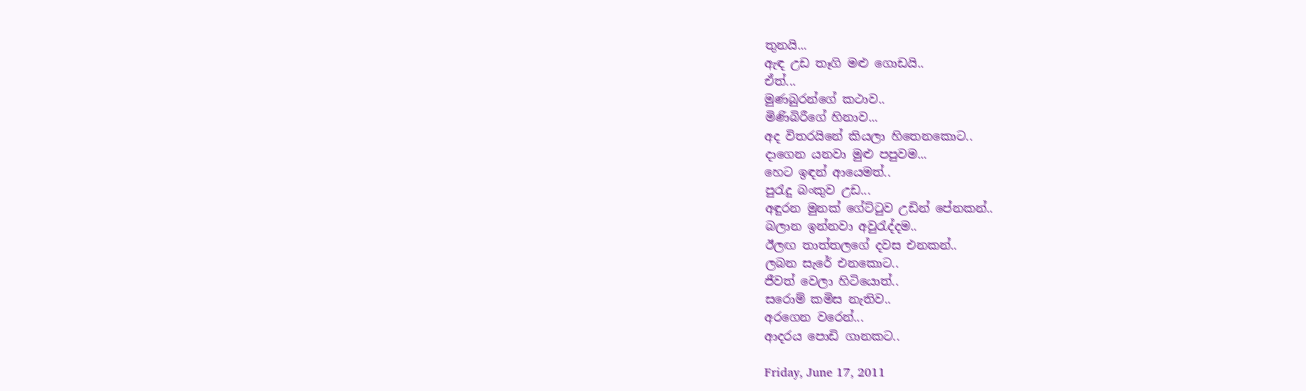තුනයි...
ඇඳ උඩ තෑගි මළු ගොඩයි..
ඒත්...
මුණබුරන්ගේ කථාව..
මිණිබිරීගේ හිනාව...
අද විතරයිනේ කියලා හිතෙනකොට..
දාගෙන යනවා මුළු පපුවම...
හෙට ඉඳන් ආයෙමත්..
පුරැදු බංකුව උඩ...
අඳුරන මුනක් ගේට්ටුව උඩින් පේනකන්..
බලාන ඉන්නවා අවුරැද්දම..
ඊලඟ තාත්තලගේ දවස එනකන්..
ලබන සැරේ එනකොට..
ජීවත් වෙලා හිටියොත්..
සරොම් කමිස නැතිව..
අරගෙන වරෙන්...
ආදරය පොඩි ගානකට..

Friday, June 17, 2011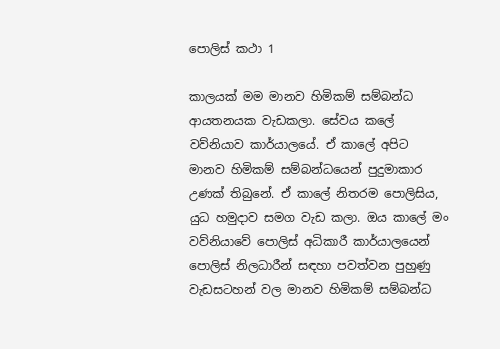පොලිස් කථා 1

කාලයක් මම මානව හිමිකම් සම්බන්ධ ආයතනයක වැඩකලා. සේවය කලේ වව්නියාව කාර්යාලයේ. ඒ කාලේ අපිට මානව හිමිකම් සම්බන්ධයෙන් පුදුමාකාර උණක් තිබුනේ. ඒ කාලේ නිතරම පොලිසිය, යුධ හමුදාව සමග වැඩ කලා. ඔය කාලේ මං වව්නියාවේ පොලිස් අධිකාරී කාර්යාල‍යෙන් පොලිස් නිලධාරීන් සඳහා පවත්වන පුහුණු වැඩසටහන් වල මානව හිමිකම් සම්බන්ධ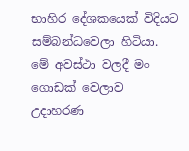භාහිර දේශකයෙක් විදියට සම්බන්ධවෙලා හිටියා. මේ අවස්ථා වලදී මං ගොඩක් වෙලාව උදාහරණ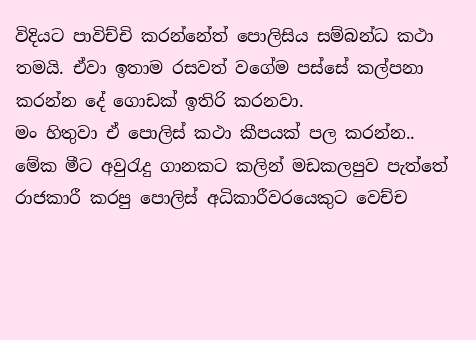විදියට පාවිච්චි කරන්නේත් පොලිසිය සම්බන්ධ කථා තමයි. ඒවා ඉතාම රසවත් වගේම පස්සේ කල්පනා කරන්න දේ ගොඩක් ඉතිරි කරනවා.
මං හිතුවා ඒ පොලිස් කථා කීපයක් පල කරන්න..
මේක මීට අවුරැදු ගානකට කලින් මඩකලපුව පැත්තේ රාජකාරී කරපු පොලිස් අධිකාරීවරයෙකුට වෙච්ච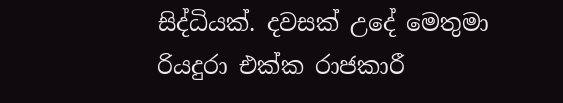සිද්ධියක්. දවසක් උදේ මෙතුමා රියදුරා එක්ක රාජකාරී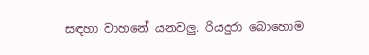සඳහා වාහනේ යනවලු. රියදුරා බොහොම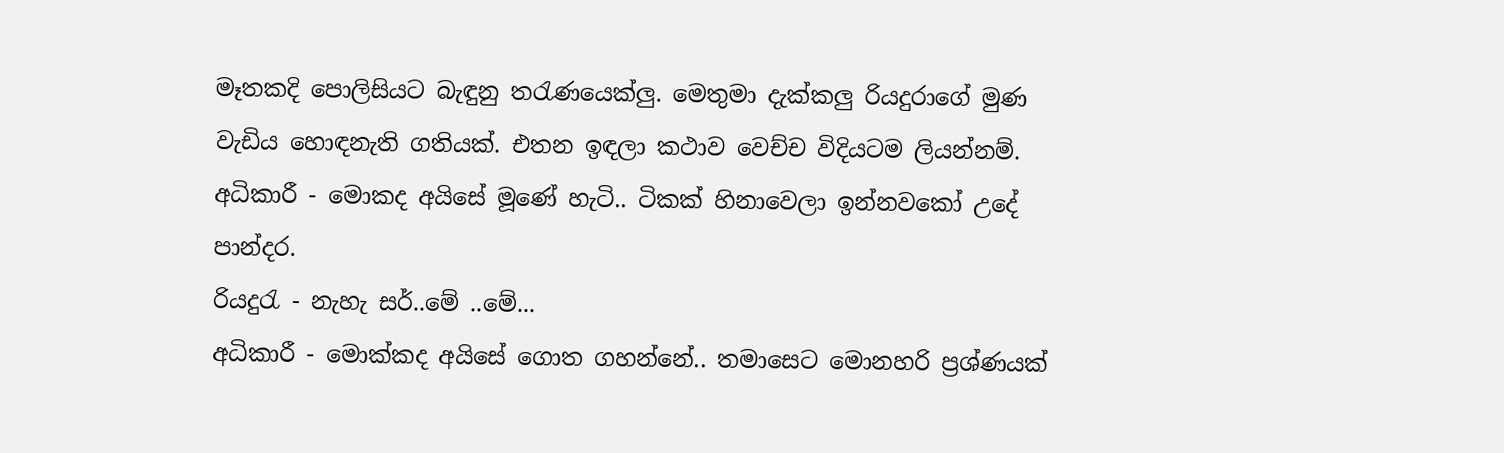මෑතකදි පොලිසියට බැඳුනු තරැණයෙක්ලු. මෙතුමා දැක්කලු රියදුරාගේ මුණ වැඩිය හොඳනැති ගතියක්. එතන ඉඳලා කථාව වෙච්ච විදියටම ලියන්නම්.
අධිකාරී - මොකද අයිසේ මූණේ හැටි.. ටිකක් හිනාවෙලා ඉන්නවකෝ උදේ පාන්දර.
රියදුරැ - නැහැ සර්..මේ ..මේ...
අධිකාරී - මොක්කද අයිසේ ගොත ගහන්නේ.. තමාසෙට මොනහරි ප්‍රශ්ණයක්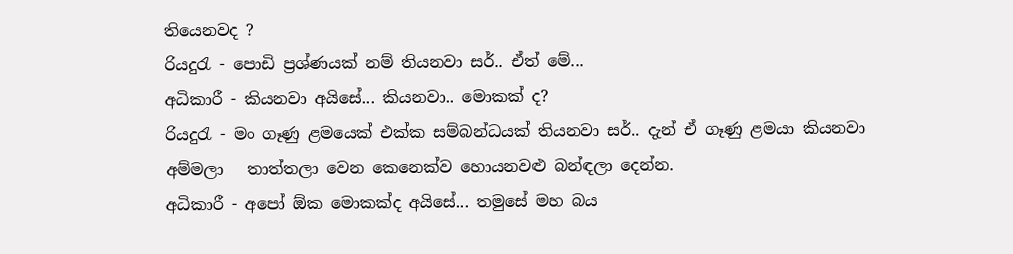තියෙනවද ?
රියදුරැ - පොඩි ප්‍රශ්ණයක් නම් තියනවා සර්.. ඒත් මේ...
අධිකාරී - කියනවා අයිසේ... කියනවා.. මොකක් ද?
රියදුරැ - මං ගෑණු ළමයෙක් එක්ක සම්බන්ධයක් තියනවා සර්.. දැන් ඒ ගෑණු ළමයා කියනවා අම්මලා   තාත්තලා වෙන කෙනෙක්ව හොයනවළු බන්ඳලා දෙන්න.
අධිකාරී - අපෝ ඕක මොකක්ද අයිසේ... තමුසේ මහ බය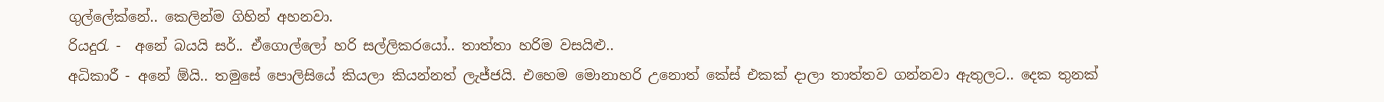ගුල්ලේක්නේ.. කෙලින්ම ගිහින් අහනවා.
රියදුරැ -  අනේ බයයි සර්.. ඒගොල්ලෝ හරි සල්ලිකරයෝ.. තාත්තා හරිම වසයිළු..
අධිකාරී - අනේ ඕයි.. තමුසේ පොලිසියේ කියලා කියන්නත් ලැජ්ජයි. එහෙම මොනාහරි උනොත් කේස් එකක් දාලා තාත්තව ගන්නවා ඇතුලට.. දෙක තුනක්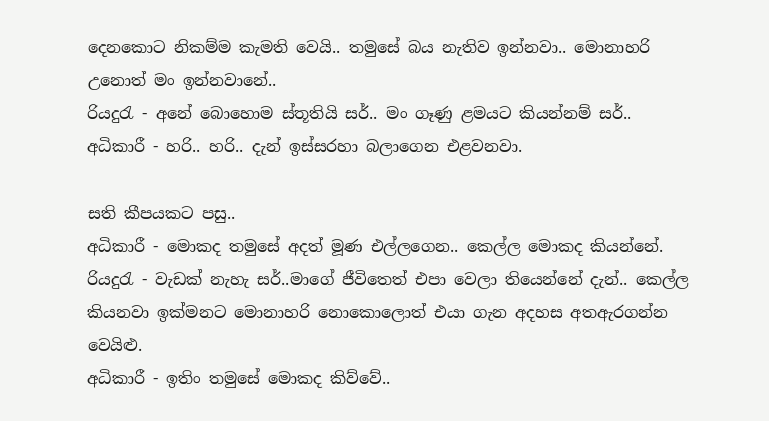දෙනකොට නිකම්ම කැමති වෙයි.. තමුසේ බය නැතිව ඉන්නවා.. මොනාහරි උනොත් මං ඉන්නවානේ..
රියදුරැ - අනේ බොහොම ස්තූතියි සර්.. මං ගෑණු ළමයට කියන්නම් සර්..
අධිකාරී - හරි.. හරි.. දැන් ඉස්සරහා බලාගෙන එළවනවා.

සති කීපයකට පසු..
අධිකාරී - මොකද තමුසේ අදත් මූණ එල්ලගෙන.. කෙල්ල මොකද කියන්නේ.
රියදුරැ - වැඩක් නැහැ සර්..මාගේ ජීවිතෙත් එපා වෙලා තියෙන්නේ දැන්.. කෙල්ල කියනවා ඉක්මනට මොනාහරි නොකොලොත් එයා ගැන අදහස අතඇරගන්න වෙයිළු.
අධිකාරී - ඉතිං තමුසේ මොකද කිව්වේ..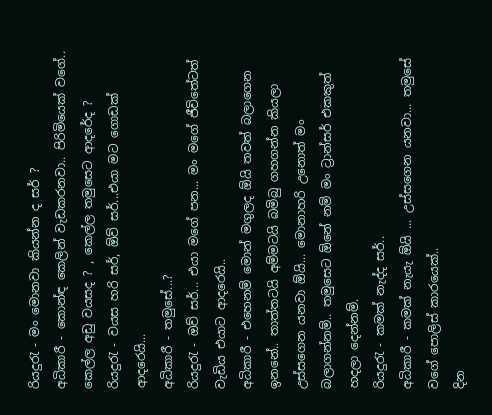රියදුරැ - මං මොනවා කියන්න ද සර් ?
අධිකාරී - කොන්ඳ කෙලින් වැඩකරනවා.. පිරිමියෙක් වගේ.. කෙල්ල අඩු වයසද ? , කෙල්ල තමුසෙට ආදරේද ?
රියදුරැ - වයස හරි සර්, ඕව් සර්...එයා මට ගොඩක් ආදරෙයි...
අධිකාරී - තමුසේ...?
රියදුරැ - ඔව් සර්... එයා මගේ පන... මං මගේ ජීවිතේටත් වැඩිය එයාට ආදරෙයි..
අධිකාරී - එහෙනම් මොන් මගුලද ඕයි තවත් බලාගෙන ඉනනේ.. තාත්තටයි අම්මටයි බමිබු ගහගන්න කියලා උස්සගෙන යනවා ඕයි... මොනාහරි උනොත් මං බලාගන්නම්.. තමුසෙට ඕනේ නම් මං ට්‍රාන්සර් එකකුත් හදලා දෙන්නම්.
රියදුරැ - කමක් නැද්ද සර්..
අධිකාරී - කමක් නැයැ ඕයි ... උස්සගෙන යනවා... තමුසේ වගේ පොලිස් කාරයෙක්..
දින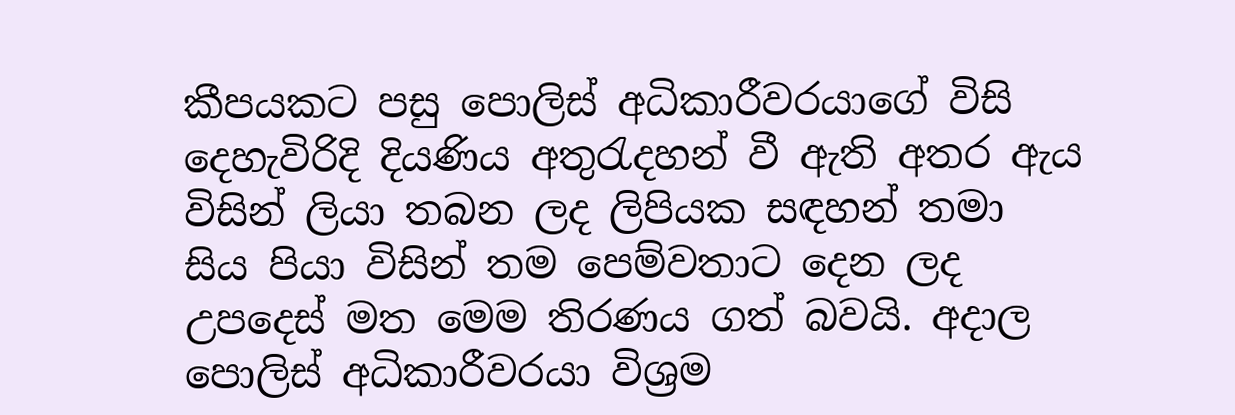කීපයකට පසු පොලිස් අධිකාරීවරයාගේ විසි දෙහැවිරිදි දියණිය අතුරැදහන් වී ඇති අතර ඇය විසින් ලියා තබන ලද ලිපියක සඳහන් තමා සිය පියා විසින් තම පෙම්වතාට දෙන ලද උපදෙස් මත මෙම තිරණය ගත් බවයි. අදාල පොලිස් අධිකාරීවරයා විශ්‍රම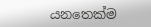යනතෙක්ම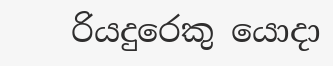රියදුරෙකු යොදා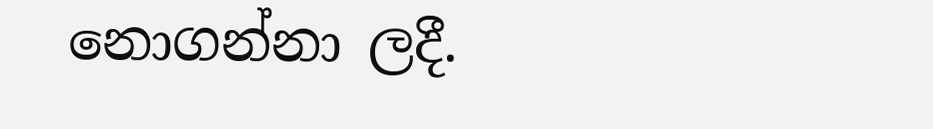නොගන්නා ලදී.